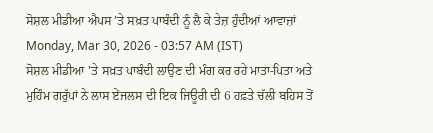ਸੋਸ਼ਲ ਮੀਡੀਆ ਐਪਸ ’ਤੇ ਸਖ਼ਤ ਪਾਬੰਦੀ ਨੂੰ ਲੈ ਕੇ ਤੇਜ਼ ਹੁੰਦੀਆਂ ਆਵਾਜ਼ਾਂ
Monday, Mar 30, 2026 - 03:57 AM (IST)
ਸੋਸ਼ਲ ਮੀਡੀਆ ’ਤੇ ਸਖ਼ਤ ਪਾਬੰਦੀ ਲਾਉਣ ਦੀ ਮੰਗ ਕਰ ਰਹੇ ਮਾਤਾ-ਪਿਤਾ ਅਤੇ ਮੁਹਿੰਮ ਗਰੁੱਪਾਂ ਨੇ ਲਾਸ ਏਂਜਲਸ ਦੀ ਇਕ ਜਿਊਰੀ ਦੀ 6 ਹਫ਼ਤੇ ਚੱਲੀ ਬਹਿਸ ਤੋਂ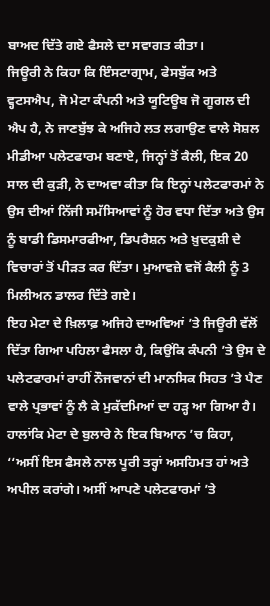ਬਾਅਦ ਦਿੱਤੇ ਗਏ ਫੈਸਲੇ ਦਾ ਸਵਾਗਤ ਕੀਤਾ।
ਜਿਊਰੀ ਨੇ ਕਿਹਾ ਕਿ ਇੰਸਟਾਗ੍ਰਾਮ, ਫੇਸਬੁੱਕ ਅਤੇ ਵ੍ਹਟਸਐਪ, ਜੋ ਮੇਟਾ ਕੰਪਨੀ ਅਤੇ ਯੂਟਿਊਬ ਜੋ ਗੂਗਲ ਦੀ ਐਪ ਹੈ, ਨੇ ਜਾਣਬੁੱਝ ਕੇ ਅਜਿਹੇ ਲਤ ਲਗਾਉਣ ਵਾਲੇ ਸੋਸ਼ਲ ਮੀਡੀਆ ਪਲੇਟਫਾਰਮ ਬਣਾਏ, ਜਿਨ੍ਹਾਂ ਤੋਂ ਕੈਲੀ, ਇਕ 20 ਸਾਲ ਦੀ ਕੁੜੀ, ਨੇ ਦਾਅਵਾ ਕੀਤਾ ਕਿ ਇਨ੍ਹਾਂ ਪਲੇਟਫਾਰਮਾਂ ਨੇ ਉਸ ਦੀਆਂ ਨਿੱਜੀ ਸਮੱਸਿਆਵਾਂ ਨੂੰ ਹੋਰ ਵਧਾ ਦਿੱਤਾ ਅਤੇ ਉਸ ਨੂੰ ਬਾਡੀ ਡਿਸਮਾਰਫੀਆ, ਡਿਪਰੈਸ਼ਨ ਅਤੇ ਖ਼ੁਦਕੁਸ਼ੀ ਦੇ ਵਿਚਾਰਾਂ ਤੋਂ ਪੀੜਤ ਕਰ ਦਿੱਤਾ। ਮੁਆਵਜ਼ੇ ਵਜੋਂ ਕੈਲੀ ਨੂੰ 3 ਮਿਲੀਅਨ ਡਾਲਰ ਦਿੱਤੇ ਗਏ।
ਇਹ ਮੇਟਾ ਦੇ ਖ਼ਿਲਾਫ਼ ਅਜਿਹੇ ਦਾਅਵਿਆਂ ’ਤੇ ਜਿਊਰੀ ਵੱਲੋਂ ਦਿੱਤਾ ਗਿਆ ਪਹਿਲਾ ਫੈਸਲਾ ਹੈ, ਕਿਉਂਕਿ ਕੰਪਨੀ ’ਤੇ ਉਸ ਦੇ ਪਲੇਟਫਾਰਮਾਂ ਰਾਹੀਂ ਨੌਜਵਾਨਾਂ ਦੀ ਮਾਨਸਿਕ ਸਿਹਤ ’ਤੇ ਪੈਣ ਵਾਲੇ ਪ੍ਰਭਾਵਾਂ ਨੂੰ ਲੈ ਕੇ ਮੁਕੱਦਮਿਆਂ ਦਾ ਹੜ੍ਹ ਆ ਗਿਆ ਹੈ।
ਹਾਲਾਂਕਿ ਮੇਟਾ ਦੇ ਬੁਲਾਰੇ ਨੇ ਇਕ ਬਿਆਨ ’ਚ ਕਿਹਾ, ‘‘ਅਸੀਂ ਇਸ ਫੈਸਲੇ ਨਾਲ ਪੂਰੀ ਤਰ੍ਹਾਂ ਅਸਹਿਮਤ ਹਾਂ ਅਤੇ ਅਪੀਲ ਕਰਾਂਗੇ। ਅਸੀਂ ਆਪਣੇ ਪਲੇਟਫਾਰਮਾਂ ’ਤੇ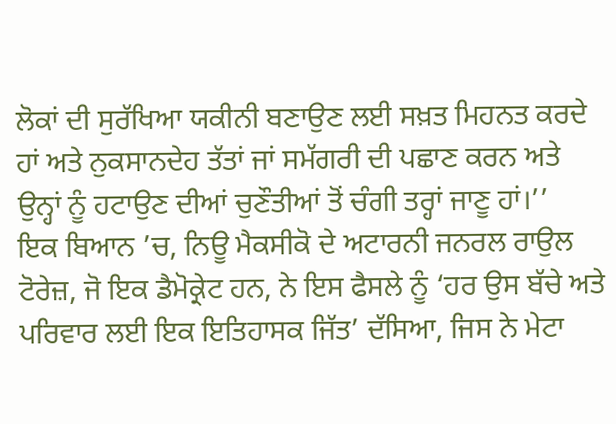ਲੋਕਾਂ ਦੀ ਸੁਰੱਖਿਆ ਯਕੀਨੀ ਬਣਾਉਣ ਲਈ ਸਖ਼ਤ ਮਿਹਨਤ ਕਰਦੇ ਹਾਂ ਅਤੇ ਨੁਕਸਾਨਦੇਹ ਤੱਤਾਂ ਜਾਂ ਸਮੱਗਰੀ ਦੀ ਪਛਾਣ ਕਰਨ ਅਤੇ ਉਨ੍ਹਾਂ ਨੂੰ ਹਟਾਉਣ ਦੀਆਂ ਚੁਣੌਤੀਆਂ ਤੋਂ ਚੰਗੀ ਤਰ੍ਹਾਂ ਜਾਣੂ ਹਾਂ।’’
ਇਕ ਬਿਆਨ ’ਚ, ਨਿਊ ਮੈਕਸੀਕੋ ਦੇ ਅਟਾਰਨੀ ਜਨਰਲ ਰਾਉਲ ਟੋਰੇਜ਼, ਜੋ ਇਕ ਡੈਮੋਕ੍ਰੇਟ ਹਨ, ਨੇ ਇਸ ਫੈਸਲੇ ਨੂੰ ‘ਹਰ ਉਸ ਬੱਚੇ ਅਤੇ ਪਰਿਵਾਰ ਲਈ ਇਕ ਇਤਿਹਾਸਕ ਜਿੱਤ’ ਦੱਸਿਆ, ਜਿਸ ਨੇ ਮੇਟਾ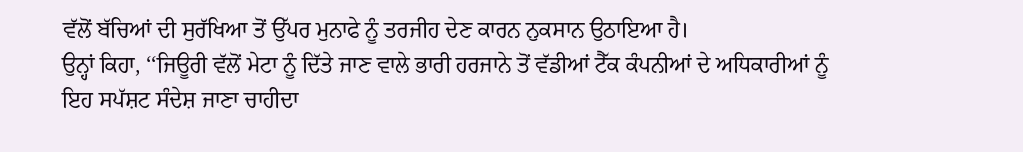ਵੱਲੋਂ ਬੱਚਿਆਂ ਦੀ ਸੁਰੱਖਿਆ ਤੋਂ ਉੱਪਰ ਮੁਨਾਫੇ ਨੂੰ ਤਰਜੀਹ ਦੇਣ ਕਾਰਨ ਨੁਕਸਾਨ ਉਠਾਇਆ ਹੈ।
ਉਨ੍ਹਾਂ ਕਿਹਾ, ‘‘ਜਿਊਰੀ ਵੱਲੋਂ ਮੇਟਾ ਨੂੰ ਦਿੱਤੇ ਜਾਣ ਵਾਲੇ ਭਾਰੀ ਹਰਜਾਨੇ ਤੋਂ ਵੱਡੀਆਂ ਟੈੱਕ ਕੰਪਨੀਆਂ ਦੇ ਅਧਿਕਾਰੀਆਂ ਨੂੰ ਇਹ ਸਪੱਸ਼ਟ ਸੰਦੇਸ਼ ਜਾਣਾ ਚਾਹੀਦਾ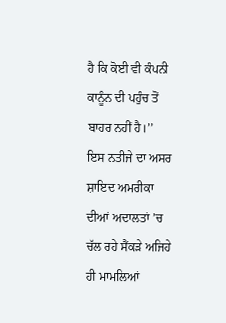ਹੈ ਕਿ ਕੋਈ ਵੀ ਕੰਪਨੀ ਕਾਨੂੰਨ ਦੀ ਪਹੁੰਚ ਤੋਂ ਬਾਹਰ ਨਹੀਂ ਹੈ।’’
ਇਸ ਨਤੀਜੇ ਦਾ ਅਸਰ ਸ਼ਾਇਦ ਅਮਰੀਕਾ ਦੀਆਂ ਅਦਾਲਤਾਂ ’ਚ ਚੱਲ ਰਹੇ ਸੈਂਕੜੇ ਅਜਿਹੇ ਹੀ ਮਾਮਲਿਆਂ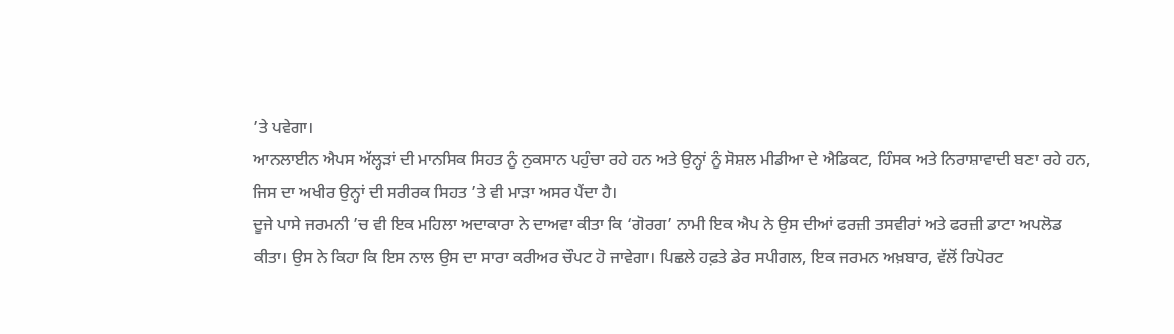’ਤੇ ਪਵੇਗਾ।
ਆਨਲਾਈਨ ਐਪਸ ਅੱਲ੍ਹੜਾਂ ਦੀ ਮਾਨਸਿਕ ਸਿਹਤ ਨੂੰ ਨੁਕਸਾਨ ਪਹੁੰਚਾ ਰਹੇ ਹਨ ਅਤੇ ਉਨ੍ਹਾਂ ਨੂੰ ਸੋਸ਼ਲ ਮੀਡੀਆ ਦੇ ਐਡਿਕਟ, ਹਿੰਸਕ ਅਤੇ ਨਿਰਾਸ਼ਾਵਾਦੀ ਬਣਾ ਰਹੇ ਹਨ, ਜਿਸ ਦਾ ਅਖੀਰ ਉਨ੍ਹਾਂ ਦੀ ਸਰੀਰਕ ਸਿਹਤ ’ਤੇ ਵੀ ਮਾੜਾ ਅਸਰ ਪੈਂਦਾ ਹੈ।
ਦੂਜੇ ਪਾਸੇ ਜਰਮਨੀ ’ਚ ਵੀ ਇਕ ਮਹਿਲਾ ਅਦਾਕਾਰਾ ਨੇ ਦਾਅਵਾ ਕੀਤਾ ਕਿ ‘ਗੋਰਗ’ ਨਾਮੀ ਇਕ ਐਪ ਨੇ ਉਸ ਦੀਆਂ ਫਰਜ਼ੀ ਤਸਵੀਰਾਂ ਅਤੇ ਫਰਜ਼ੀ ਡਾਟਾ ਅਪਲੋਡ ਕੀਤਾ। ਉਸ ਨੇ ਕਿਹਾ ਕਿ ਇਸ ਨਾਲ ਉਸ ਦਾ ਸਾਰਾ ਕਰੀਅਰ ਚੌਪਟ ਹੋ ਜਾਵੇਗਾ। ਪਿਛਲੇ ਹਫ਼ਤੇ ਡੇਰ ਸਪੀਗਲ, ਇਕ ਜਰਮਨ ਅਖ਼ਬਾਰ, ਵੱਲੋਂ ਰਿਪੋਰਟ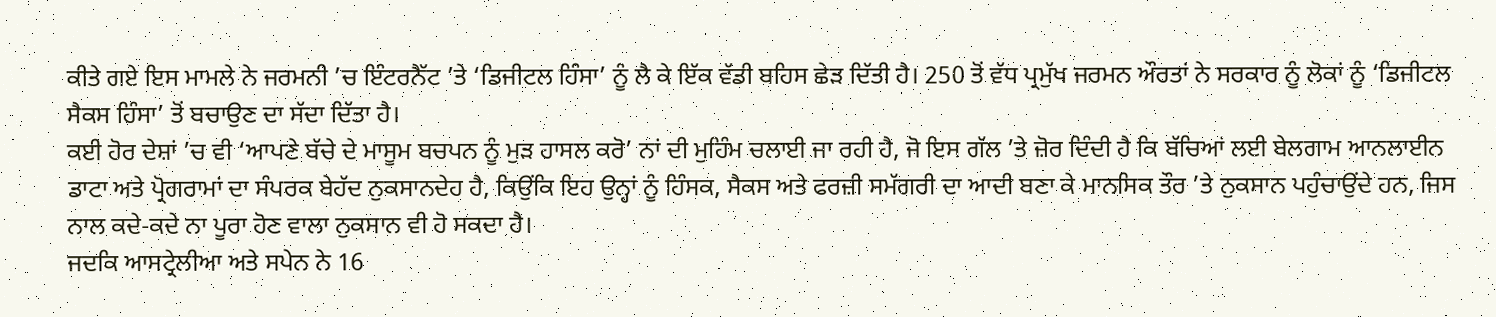ਕੀਤੇ ਗਏ ਇਸ ਮਾਮਲੇ ਨੇ ਜਰਮਨੀ ’ਚ ਇੰਟਰਨੈੱਟ ’ਤੇ ‘ਡਿਜੀਟਲ ਹਿੰਸਾ’ ਨੂੰ ਲੈ ਕੇ ਇੱਕ ਵੱਡੀ ਬਹਿਸ ਛੇੜ ਦਿੱਤੀ ਹੈ। 250 ਤੋਂ ਵੱਧ ਪ੍ਰਮੁੱਖ ਜਰਮਨ ਔਰਤਾਂ ਨੇ ਸਰਕਾਰ ਨੂੰ ਲੋਕਾਂ ਨੂੰ ‘ਡਿਜੀਟਲ ਸੈਕਸ ਹਿੰਸਾ’ ਤੋਂ ਬਚਾਉਣ ਦਾ ਸੱਦਾ ਦਿੱਤਾ ਹੈ।
ਕਈ ਹੋਰ ਦੇਸ਼ਾਂ ’ਚ ਵੀ ‘ਆਪਣੇ ਬੱਚੇ ਦੇ ਮਾਸੂਮ ਬਚਪਨ ਨੂੰ ਮੁੜ ਹਾਸਲ ਕਰੋ’ ਨਾਂ ਦੀ ਮੁਹਿੰਮ ਚਲਾਈ ਜਾ ਰਹੀ ਹੈ, ਜੋ ਇਸ ਗੱਲ ’ਤੇ ਜ਼ੋਰ ਦਿੰਦੀ ਹੈ ਕਿ ਬੱਚਿਆਂ ਲਈ ਬੇਲਗਾਮ ਆਨਲਾਈਨ ਡਾਟਾ ਅਤੇ ਪ੍ਰੋਗਰਾਮਾਂ ਦਾ ਸੰਪਰਕ ਬੇਹੱਦ ਨੁਕਸਾਨਦੇਹ ਹੈ, ਕਿਉਂਕਿ ਇਹ ਉਨ੍ਹਾਂ ਨੂੰ ਹਿੰਸਕ, ਸੈਕਸ ਅਤੇ ਫਰਜ਼ੀ ਸਮੱਗਰੀ ਦਾ ਆਦੀ ਬਣਾ ਕੇ ਮਾਨਸਿਕ ਤੌਰ ’ਤੇ ਨੁਕਸਾਨ ਪਹੁੰਚਾਉਂਦੇ ਹਨ, ਜਿਸ ਨਾਲ ਕਦੇ-ਕਦੇ ਨਾ ਪੂਰਾ ਹੋਣ ਵਾਲਾ ਨੁਕਸਾਨ ਵੀ ਹੋ ਸਕਦਾ ਹੈ।
ਜਦਕਿ ਆਸਟ੍ਰੇਲੀਆ ਅਤੇ ਸਪੇਨ ਨੇ 16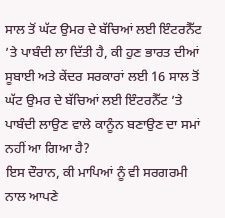ਸਾਲ ਤੋਂ ਘੱਟ ਉਮਰ ਦੇ ਬੱਚਿਆਂ ਲਈ ਇੰਟਰਨੈੱਟ ’ਤੇ ਪਾਬੰਦੀ ਲਾ ਦਿੱਤੀ ਹੈ, ਕੀ ਹੁਣ ਭਾਰਤ ਦੀਆਂ ਸੂਬਾਈ ਅਤੇ ਕੇਂਦਰ ਸਰਕਾਰਾਂ ਲਈ 16 ਸਾਲ ਤੋਂ ਘੱਟ ਉਮਰ ਦੇ ਬੱਚਿਆਂ ਲਈ ਇੰਟਰਨੈੱਟ ’ਤੇ ਪਾਬੰਦੀ ਲਾਉਣ ਵਾਲੇ ਕਾਨੂੰਨ ਬਣਾਉਣ ਦਾ ਸਮਾਂ ਨਹੀਂ ਆ ਗਿਆ ਹੈ?
ਇਸ ਦੌਰਾਨ, ਕੀ ਮਾਪਿਆਂ ਨੂੰ ਵੀ ਸਰਗਰਮੀ ਨਾਲ ਆਪਣੇ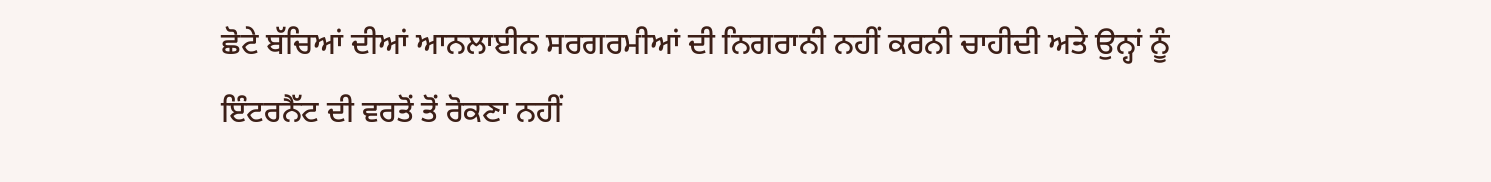ਛੋਟੇ ਬੱਚਿਆਂ ਦੀਆਂ ਆਨਲਾਈਨ ਸਰਗਰਮੀਆਂ ਦੀ ਨਿਗਰਾਨੀ ਨਹੀਂ ਕਰਨੀ ਚਾਹੀਦੀ ਅਤੇ ਉਨ੍ਹਾਂ ਨੂੰ ਇੰਟਰਨੈੱਟ ਦੀ ਵਰਤੋਂ ਤੋਂ ਰੋਕਣਾ ਨਹੀਂ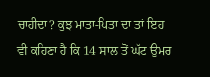ਚਾਹੀਦਾ? ਕੁਝ ਮਾਤਾ-ਪਿਤਾ ਦਾ ਤਾਂ ਇਹ ਵੀ ਕਹਿਣਾ ਹੈ ਕਿ 14 ਸਾਲ ਤੋਂ ਘੱਟ ਉਮਰ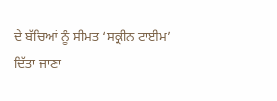ਦੇ ਬੱਚਿਆਂ ਨੂੰ ਸੀਮਤ ‘ਸਕ੍ਰੀਨ ਟਾਈਮ’ ਦਿੱਤਾ ਜਾਣਾ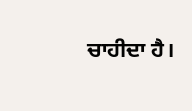ਚਾਹੀਦਾ ਹੈ।